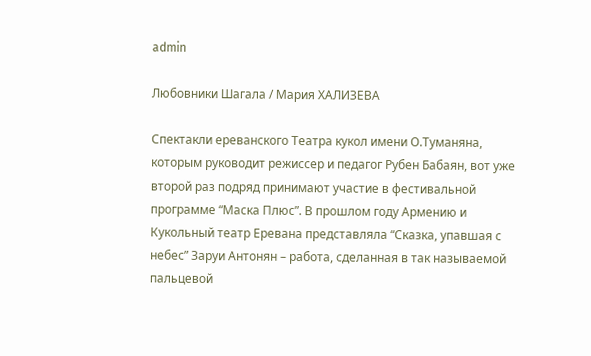admin

Любовники Шагала / Мария ХАЛИЗЕВА

Спектакли ереванского Театра кукол имени О.Туманяна, которым руководит режиссер и педагог Рубен Бабаян, вот уже второй раз подряд принимают участие в фестивальной программе “Маска Плюс”. В прошлом году Армению и Кукольный театр Еревана представляла “Сказка, упавшая с небес” Заруи Антонян – работа, сделанная в так называемой пальцевой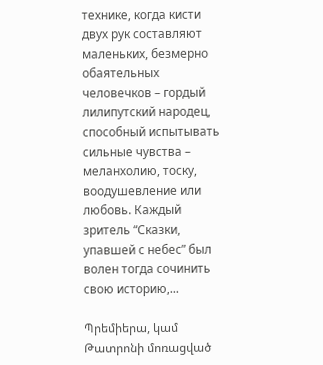технике, когда кисти двух рук составляют маленьких, безмерно обаятельных человечков – гордый лилипутский народец, способный испытывать сильные чувства – меланхолию, тоску, воодушевление или любовь. Каждый зритель “Сказки, упавшей с небес” был волен тогда сочинить свою историю,...

Պրեմիերա, կամ Թատրոնի մոռացված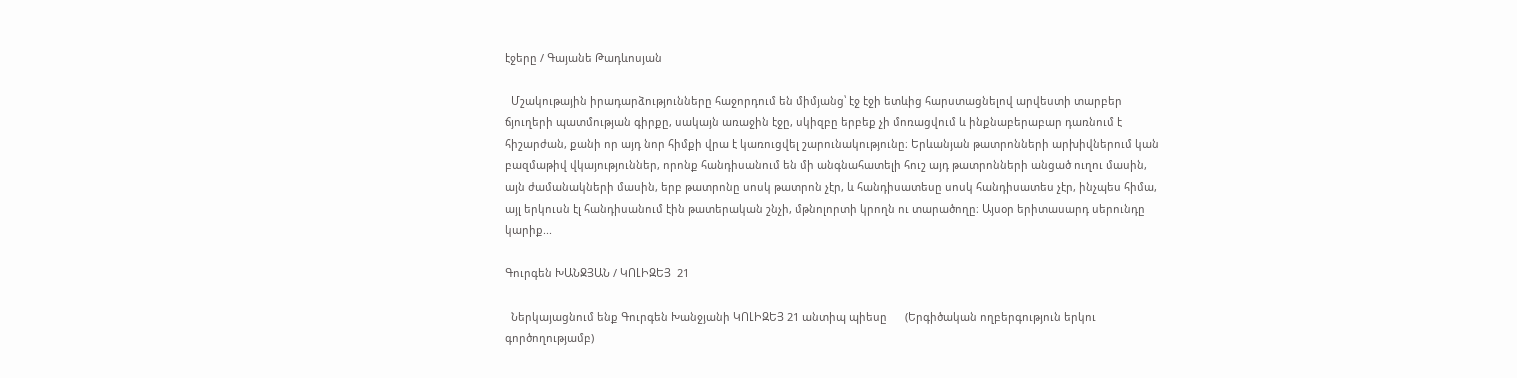էջերը / Գայանե Թադևոսյան

  Մշակութային իրադարձությունները հաջորդում են միմյանց՝ էջ էջի ետևից հարստացնելով արվեստի տարբեր ճյուղերի պատմության գիրքը, սակայն առաջին էջը, սկիզբը երբեք չի մոռացվում և ինքնաբերաբար դառնում է հիշարժան, քանի որ այդ նոր հիմքի վրա է կառուցվել շարունակությունը։ Երևանյան թատրոնների արխիվներում կան բազմաթիվ վկայություններ, որոնք հանդիսանում են մի անգնահատելի հուշ այդ թատրոնների անցած ուղու մասին, այն ժամանակների մասին, երբ թատրոնը սոսկ թատրոն չէր, և հանդիսատեսը սոսկ հանդիսատես չէր, ինչպես հիմա, այլ երկուսն էլ հանդիսանում էին թատերական շնչի, մթնոլորտի կրողն ու տարածողը։ Այսօր երիտասարդ սերունդը կարիք...

Գուրգեն ԽԱՆՋՅԱՆ / ԿՈԼԻԶԵՅ  21

  Ներկայացնում ենք Գուրգեն Խանջյանի ԿՈԼԻԶԵՅ 21 անտիպ պիեսը      (Երգիծական ողբերգություն երկու գործողությամբ)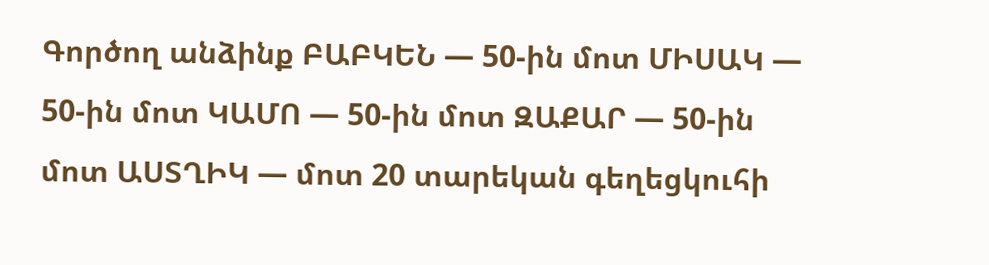Գործող անձինք ԲԱԲԿԵՆ — 50-ին մոտ ՄԻՍԱԿ — 50-ին մոտ ԿԱՄՈ — 50-ին մոտ ԶԱՔԱՐ — 50-ին մոտ ԱՍՏՂԻԿ — մոտ 20 տարեկան գեղեցկուհի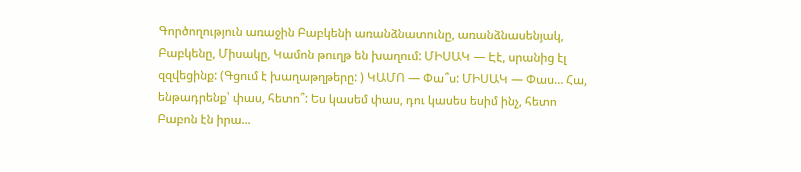Գործողություն առաջին Բաբկենի առանձնատունը, առանձնասենյակ, Բաբկենը, Միսակը, Կամոն թուղթ են խաղում: ՄԻՍԱԿ — Էէ, սրանից էլ զզվեցինք: (Գցում է խաղաթղթերը: ) ԿԱՄՈ — Փա՞ս: ՄԻՍԱԿ — Փաս… Հա, ենթադրենք՝ փաս, հետո՞: Ես կասեմ փաս, դու կասես եսիմ ինչ, հետո Բաբոն էն իրա...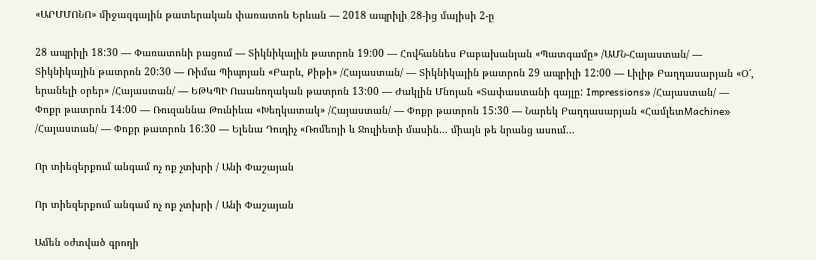«ԱՐՄՄՈՆՈ» միջազգային թատերական փառատոն Երևան — 2018 ապրիլի 28-ից մայիսի 2-ը

28 ապրիլի 18:30 — Փառատոնի բացում — Տիկնիկային թատրոն 19:00 — Հովհաննես Բաբախանյան «Պատգամը» /ԱՄՆ-Հայաստան/ — Տիկնիկային թատրոն 20:30 — Ռիմա Պիպոյան «Բարև, Քիթի» /Հայաստան/ — Տիկնիկային թատրոն 29 ապրիլի 12:00 — Լիլիթ Բաղդասարյան «Օ՜, երանելի օրեր» /Հայաստան/ — ԵԹԿՊԻ Ուսանողական թատրոն 13:00 — Ժակլին Մնոյան «Տափաստանի գայլը: Impressions» /Հայաստան/ — Փոքր թատրոն 14:00 — Ռուզաննա Թունիևա «Խեղկատակ» /Հայաստան/ — Փոքր թատրոն 15:30 — Նարեկ Բաղդասարյան «ՀամլետMachine» /Հայաստան/ — Փոքր թատրոն 16:30 — Ելենա Դուդիչ «Ռոմեոյի և Ջուլիետի մասին… միայն թե նրանց ասում...

Որ տիեզերքում անգամ ոչ ոք չտխրի / Անի Փաշայան

Որ տիեզերքում անգամ ոչ ոք չտխրի / Անի Փաշայան

Ամեն օժտված գրողի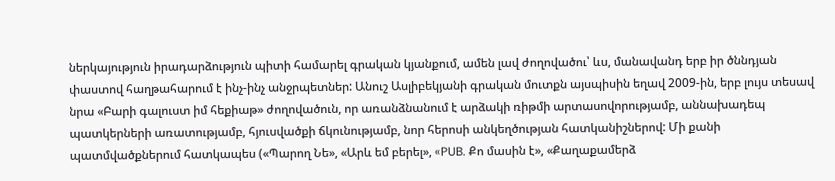ներկայություն իրադարձություն պիտի համարել գրական կյանքում, ամեն լավ ժողովածու՝ ևս, մանավանդ երբ իր ծննդյան փաստով հաղթահարում է ինչ-ինչ անջրպետներ: Անուշ Ասլիբեկյանի գրական մուտքն այսպիսին եղավ 2009-ին, երբ լույս տեսավ նրա «Բարի գալուստ իմ հեքիաթ» ժողովածուն, որ առանձնանում է արձակի ռիթմի արտասովորությամբ, աննախադեպ պատկերների առատությամբ, հյուսվածքի ճկունությամբ, նոր հերոսի անկեղծության հատկանիշներով: Մի քանի պատմվածքներում հատկապես («Պարող Նե», «Արև եմ բերել», «PUB. Քո մասին է», «Քաղաքամերձ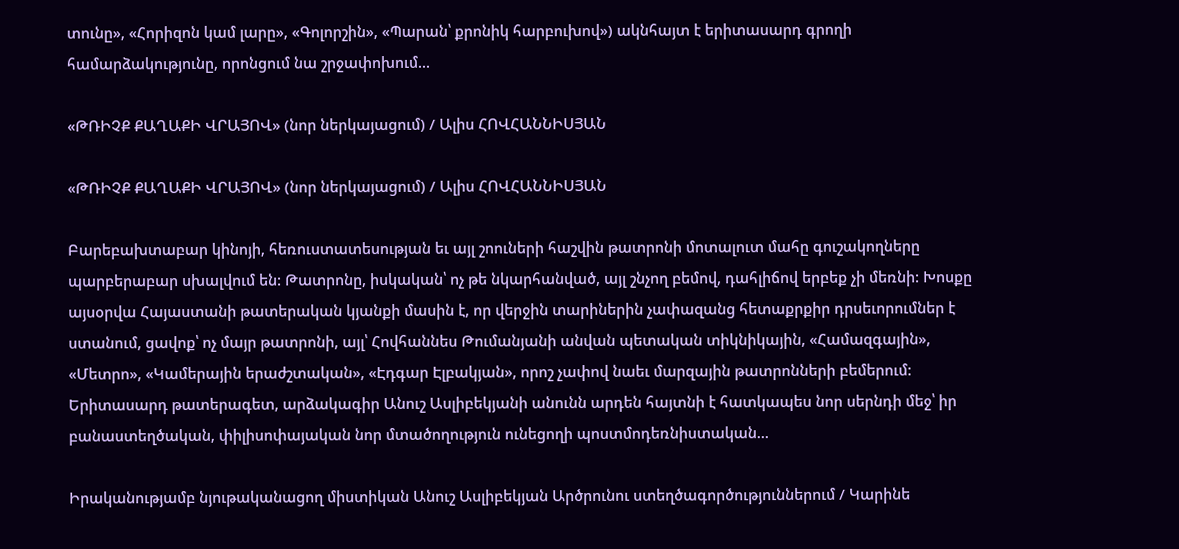տունը», «Հորիզոն կամ լարը», «Գոլորշին», «Պարան՝ քրոնիկ հարբուխով») ակնհայտ է երիտասարդ գրողի համարձակությունը, որոնցում նա շրջափոխում...

«ԹՌԻՉՔ ՔԱՂԱՔԻ ՎՐԱՅՈՎ» (նոր ներկայացում) / Ալիս ՀՈՎՀԱՆՆԻՍՅԱՆ

«ԹՌԻՉՔ ՔԱՂԱՔԻ ՎՐԱՅՈՎ» (նոր ներկայացում) / Ալիս ՀՈՎՀԱՆՆԻՍՅԱՆ

Բարեբախտաբար կինոյի, հեռուստատեսության եւ այլ շոուների հաշվին թատրոնի մոտալուտ մահը գուշակողները պարբերաբար սխալվում են: Թատրոնը, իսկական՝ ոչ թե նկարհանված, այլ շնչող բեմով, դահլիճով երբեք չի մեռնի: Խոսքը այսօրվա Հայաստանի թատերական կյանքի մասին է, որ վերջին տարիներին չափազանց հետաքրքիր դրսեւորումներ է ստանում, ցավոք՝ ոչ մայր թատրոնի, այլ՝ Հովհաննես Թումանյանի անվան պետական տիկնիկային, «Համազգային», «Մետրո», «Կամերային երաժշտական», «Էդգար Էլբակյան», որոշ չափով նաեւ մարզային թատրոնների բեմերում: Երիտասարդ թատերագետ, արձակագիր Անուշ Ասլիբեկյանի անունն արդեն հայտնի է հատկապես նոր սերնդի մեջ՝ իր բանաստեղծական, փիլիսոփայական նոր մտածողություն ունեցողի պոստմոդեռնիստական...

Իրականությամբ նյութականացող միստիկան Անուշ Ասլիբեկյան Արծրունու ստեղծագործություններում / Կարինե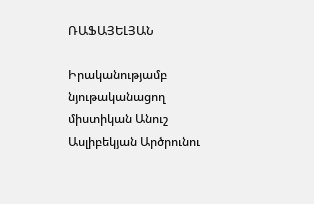ՌԱՖԱՅԵԼՅԱՆ

Իրականությամբ նյութականացող միստիկան Անուշ Ասլիբեկյան Արծրունու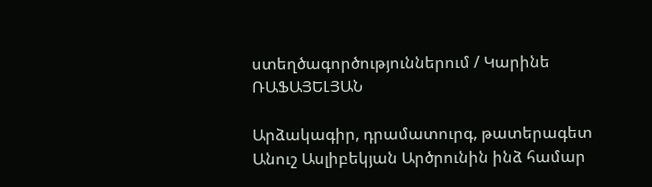ստեղծագործություններում / Կարինե ՌԱՖԱՅԵԼՅԱՆ

Արձակագիր, դրամատուրգ, թատերագետ Անուշ Ասլիբեկյան Արծրունին ինձ համար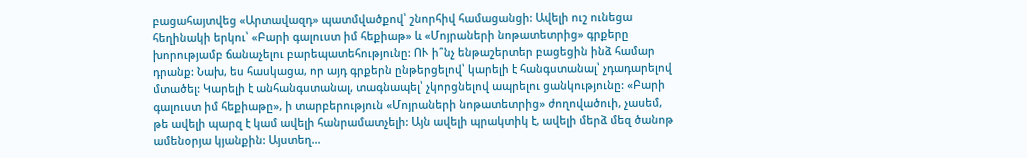բացահայտվեց «Արտավազդ» պատմվածքով՝ շնորհիվ համացանցի: Ավելի ուշ ունեցա հեղինակի երկու՝ «Բարի գալուստ իմ հեքիաթ» և «Մոյրաների նոթատետրից» գրքերը խորությամբ ճանաչելու բարեպատեհությունը: ՈՒ ի՞նչ ենթաշերտեր բացեցին ինձ համար դրանք: Նախ, ես հասկացա, որ այդ գրքերն ընթերցելով՝ կարելի է հանգստանալ՝ չդադարելով մտածել: Կարելի է անհանգստանալ, տագնապել՝ չկորցնելով ապրելու ցանկությունը: «Բարի գալուստ իմ հեքիաթը», ի տարբերություն «Մոյրաների նոթատետրից» ժողովածուի, չասեմ, թե ավելի պարզ է կամ ավելի հանրամատչելի: Այն ավելի պրակտիկ է, ավելի մերձ մեզ ծանոթ ամենօրյա կյանքին: Այստեղ...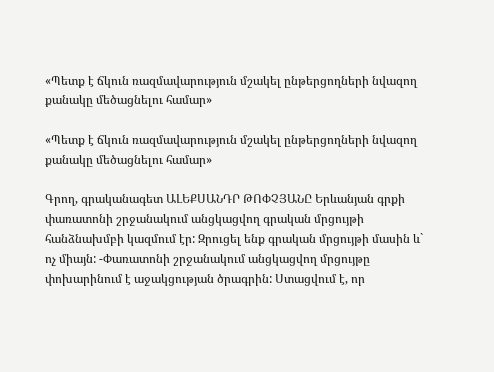«Պետք է ճկուն ռազմավարություն մշակել ընթերցողների նվազող քանակը մեծացնելու համար»

«Պետք է ճկուն ռազմավարություն մշակել ընթերցողների նվազող քանակը մեծացնելու համար»

Գրող, գրականագետ ԱԼԵՔՍԱՆԴՐ ԹՈՓՉՅԱՆԸ Երևանյան գրքի փառատոնի շրջանակում անցկացվող գրական մրցույթի հանձնախմբի կազմում էր: Զրուցել ենք գրական մրցույթի մասին և` ոչ միայն: -Փառատոնի շրջանակում անցկացվող մրցույթը փոխարինում է աջակցության ծրագրին: Ստացվում է, որ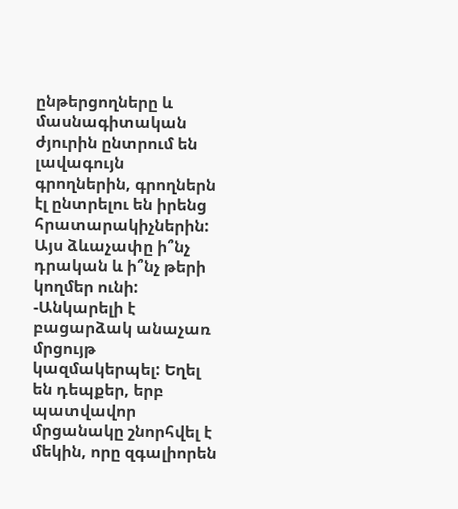ընթերցողները և մասնագիտական ժյուրին ընտրում են լավագույն գրողներին, գրողներն էլ ընտրելու են իրենց հրատարակիչներին: Այս ձևաչափը ի՞նչ դրական և ի՞նչ թերի կողմեր ունի: -Անկարելի է բացարձակ անաչառ մրցույթ կազմակերպել: Եղել են դեպքեր, երբ պատվավոր մրցանակը շնորհվել է մեկին, որը զգալիորեն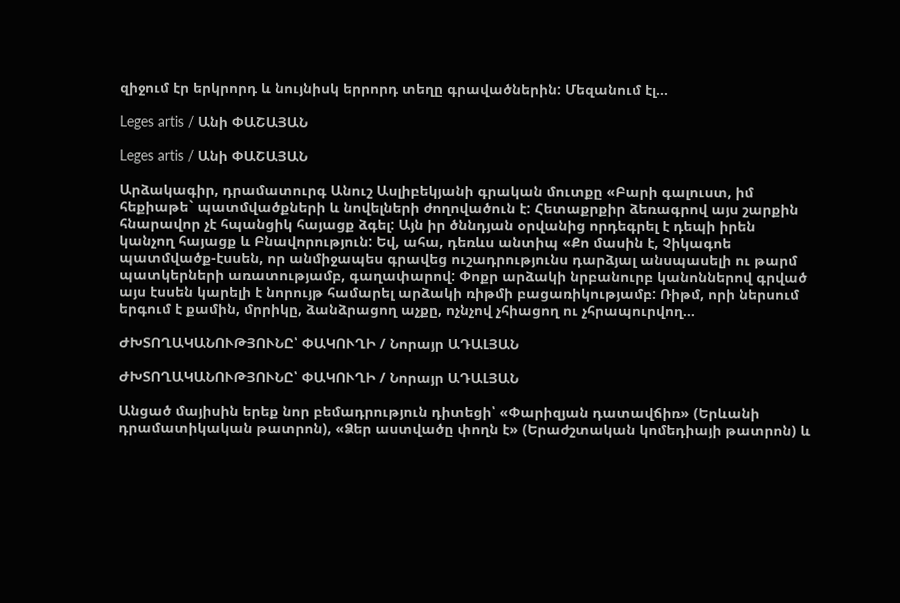զիջում էր երկրորդ և նույնիսկ երրորդ տեղը գրավածներին: Մեզանում էլ...

Leges artis / Անի ՓԱՇԱՅԱՆ

Leges artis / Անի ՓԱՇԱՅԱՆ

Արձակագիր, դրամատուրգ Անուշ Ասլիբեկյանի գրական մուտքը «Բարի գալուստ, իմ հեքիաթե` պատմվածքների և նովելների ժողովածուն է: Հետաքրքիր ձեռագրով այս շարքին հնարավոր չէ հպանցիկ հայացք ձգել: Այն իր ծննդյան օրվանից որդեգրել է դեպի իրեն կանչող հայացք և Բնավորություն: Եվ, ահա, դեռևս անտիպ «Քո մասին է, Չիկագոե պատմվածք-էսսեն, որ անմիջապես գրավեց ուշադրությունս դարձյալ անսպասելի ու թարմ պատկերների առատությամբ, գաղափարով: Փոքր արձակի նրբանուրբ կանոններով գրված այս էսսեն կարելի է նորույթ համարել արձակի ռիթմի բացառիկությամբ: Ռիթմ, որի ներսում երգում է քամին, մրրիկը, ձանձրացող աչքը, ոչնչով չհիացող ու չհրապուրվող...

ԺԽՏՈՂԱԿԱՆՈՒԹՅՈՒՆԸ՝ ՓԱԿՈՒՂԻ / Նորայր ԱԴԱԼՅԱՆ

ԺԽՏՈՂԱԿԱՆՈՒԹՅՈՒՆԸ՝ ՓԱԿՈՒՂԻ / Նորայր ԱԴԱԼՅԱՆ

Անցած մայիսին երեք նոր բեմադրություն դիտեցի՝ «Փարիզյան դատավճիռ» (Երևանի դրամատիկական թատրոն), «Ձեր աստվածը փողն է» (Երաժշտական կոմեդիայի թատրոն) և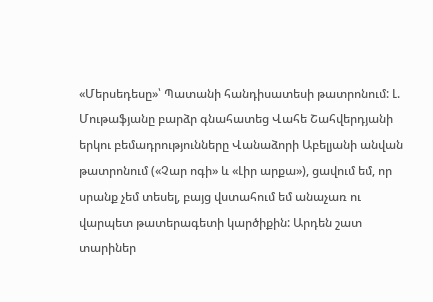«Մերսեդեսը»՝ Պատանի հանդիսատեսի թատրոնում: Լ. Մութաֆյանը բարձր գնահատեց Վահե Շահվերդյանի երկու բեմադրությունները Վանաձորի Աբելյանի անվան թատրոնում («Չար ոգի» և «Լիր արքա»), ցավում եմ, որ սրանք չեմ տեսել, բայց վստահում եմ անաչառ ու վարպետ թատերագետի կարծիքին: Արդեն շատ տարիներ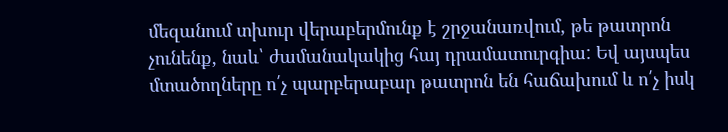մեզանում տխուր վերաբերմունք է շրջանառվում, թե թատրոն չունենք, նաև՝ ժամանակակից հայ դրամատուրգիա: Եվ այսպես մտածողները ո՛չ պարբերաբար թատրոն են հաճախում և ո՛չ իսկ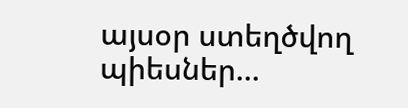այսօր ստեղծվող պիեսներ...